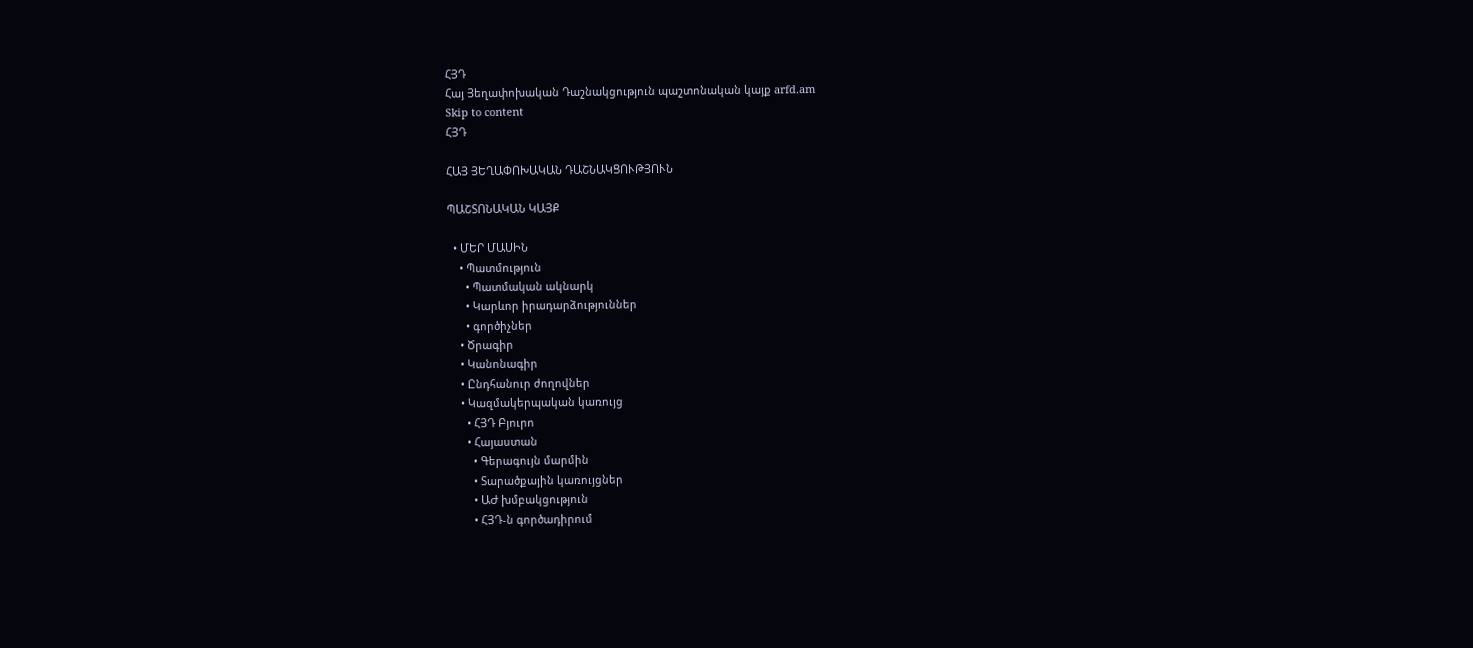ՀՅԴ
Հայ Յեղափոխական Դաշնակցություն պաշտոնական կայք arfd.am
Skip to content
ՀՅԴ

ՀԱՅ ՅԵՂԱՓՈԽԱԿԱՆ ԴԱՇՆԱԿՑՈՒԹՅՈՒՆ

ՊԱՇՏՈՆԱԿԱՆ ԿԱՅՔ

  • ՄԵՐ ՄԱՍԻՆ
    • Պատմություն
      • Պատմական ակնարկ
      • Կարևոր իրադարձություններ
      • գործիչներ
    • Ծրագիր
    • Կանոնագիր
    • Ընդհանուր ժողովներ
    • Կազմակերպական կառույց
      • ՀՅԴ Բյուրո
      • Հայաստան
        • Գերագույն մարմին
        • Տարածքային կառույցներ
        • ԱԺ խմբակցություն
        • ՀՅԴ-ն գործադիրում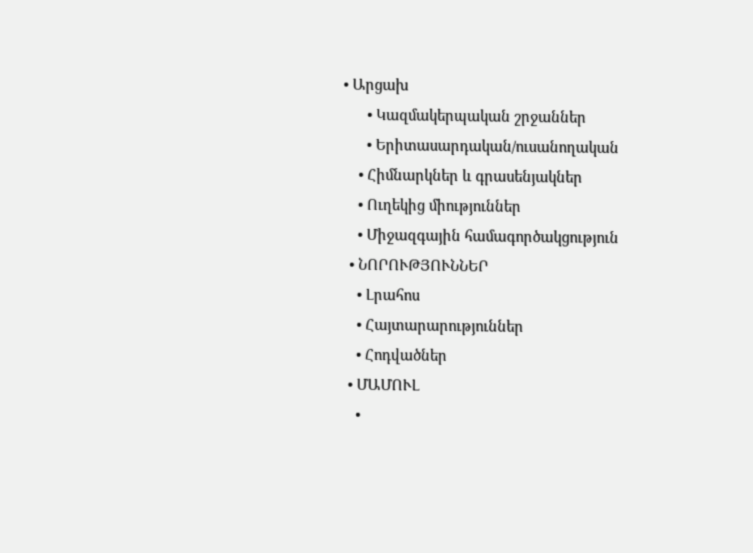• Արցախ
      • Կազմակերպական շրջաններ
      • Երիտասարդական/ուսանողական
    • Հիմնարկներ և գրասենյակներ
    • Ուղեկից միություններ
    • Միջազգային համագործակցություն
  • ՆՈՐՈՒԹՅՈՒՆՆԵՐ
    • Լրահոս
    • Հայտարարություններ
    • Հոդվածներ
  • ՄԱՄՈՒԼ
    •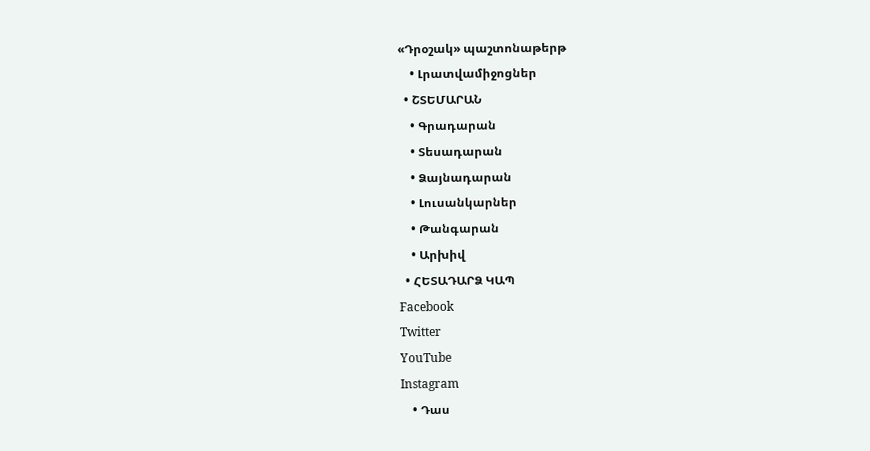«Դրօշակ» պաշտոնաթերթ
    • Լրատվամիջոցներ
  • ՇՏԵՄԱՐԱՆ
    • Գրադարան
    • Տեսադարան
    • Ձայնադարան
    • Լուսանկարներ
    • Թանգարան
    • Արխիվ
  • ՀԵՏԱԴԱՐՁ ԿԱՊ
Facebook
Twitter
YouTube
Instagram
    • Դաս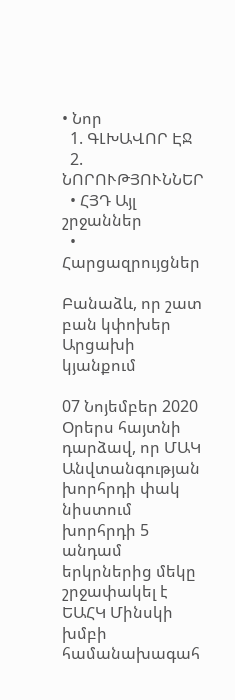• Նոր
  1. ԳԼԽԱՎՈՐ ԷՋ
  2. ՆՈՐՈՒԹՅՈՒՆՆԵՐ
  • ՀՅԴ Այլ շրջաններ
  • Հարցազրույցներ

Բանաձև, որ շատ բան կփոխեր Արցախի կյանքում

07 Նոյեմբեր 2020 Օրերս հայտնի դարձավ, որ ՄԱԿ Անվտանգության խորհրդի փակ նիստում խորհրդի 5 անդամ երկրներից մեկը շրջափակել է ԵԱՀԿ Մինսկի խմբի համանախագահ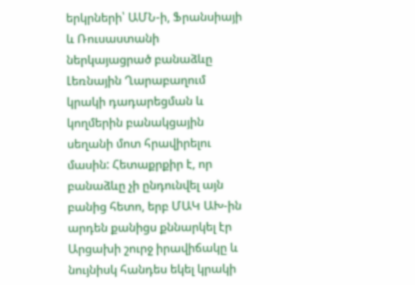երկրների՝ ԱՄՆ-ի, Ֆրանսիայի և Ռուսաստանի ներկայացրած բանաձևը Լեռնային Ղարաբաղում կրակի դադարեցման և կողմերին բանակցային սեղանի մոտ հրավիրելու մասին: Հետաքրքիր է, որ բանաձևը չի ընդունվել այն բանից հետո, երբ ՄԱԿ ԱԽ-ին արդեն քանիցս քննարկել էր Արցախի շուրջ իրավիճակը և նույնիսկ հանդես եկել կրակի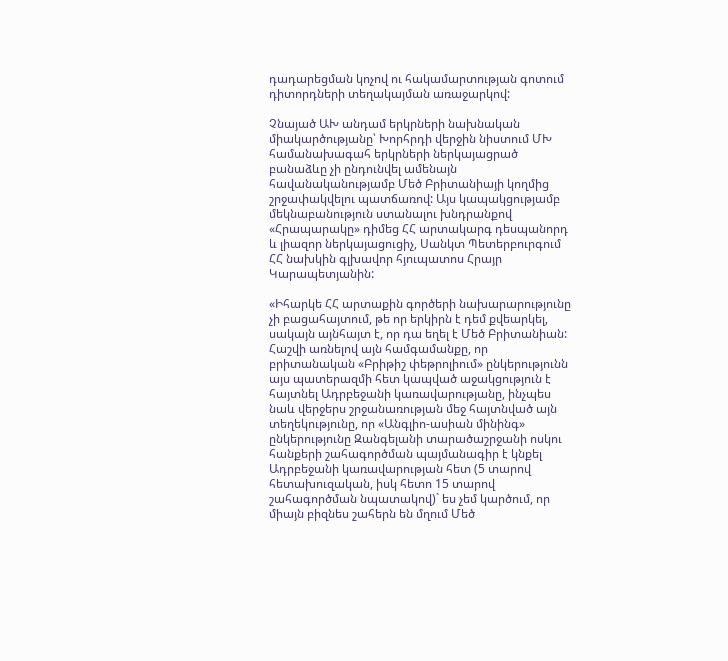դադարեցման կոչով ու հակամարտության գոտում դիտորդների տեղակայման առաջարկով:

Չնայած ԱԽ անդամ երկրների նախնական միակարծությանը՝ Խորհրդի վերջին նիստում ՄԽ համանախագահ երկրների ներկայացրած բանաձևը չի ընդունվել ամենայն հավանականությամբ Մեծ Բրիտանիայի կողմից շրջափակվելու պատճառով: Այս կապակցությամբ մեկնաբանություն ստանալու խնդրանքով «Հրապարակը» դիմեց ՀՀ արտակարգ դեսպանորդ և լիազոր ներկայացուցիչ, Սանկտ Պետերբուրգում ՀՀ նախկին գլխավոր հյուպատոս Հրայր Կարապետյանին:

«Իհարկե ՀՀ արտաքին գործերի նախարարությունը չի բացահայտում, թե որ երկիրն է դեմ քվեարկել, սակայն այնհայտ է, որ դա եղել է Մեծ Բրիտանիան: Հաշվի առնելով այն համգամանքը, որ բրիտանական «Բրիթիշ փեթրոլիում» ընկերությունն այս պատերազմի հետ կապված աջակցություն է հայտնել Ադրբեջանի կառավարությանը, ինչպես նաև վերջերս շրջանառության մեջ հայտնված այն տեղեկությունը, որ «Անգլիո-ասիան մինինգ» ընկերությունը Զանգելանի տարածաշրջանի ոսկու հանքերի շահագործման պայմանագիր է կնքել Ադրբեջանի կառավարության հետ (5 տարով հետախուզական, իսկ հետո 15 տարով շահագործման նպատակով)` ես չեմ կարծում, որ միայն բիզնես շահերն են մղում Մեծ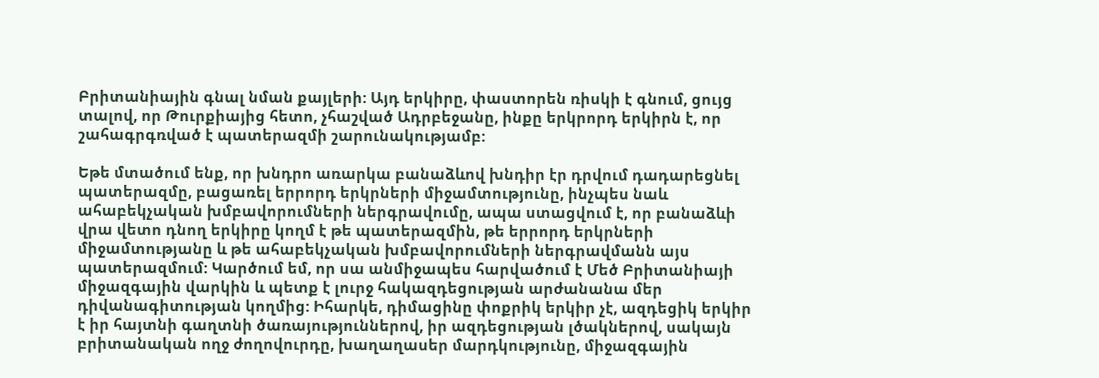Բրիտանիային գնալ նման քայլերի: Այդ երկիրը, փաստորեն ռիսկի է գնում, ցույց տալով, որ Թուրքիայից հետո, չհաշված Ադրբեջանը, ինքը երկրորդ երկիրն է, որ շահագրգռված է պատերազմի շարունակությամբ:

Եթե մտածում ենք, որ խնդրո առարկա բանաձևով խնդիր էր դրվում դադարեցնել պատերազմը, բացառել երրորդ երկրների միջամտությունը, ինչպես նաև ահաբեկչական խմբավորումների ներգրավումը, ապա ստացվում է, որ բանաձևի վրա վետո դնող երկիրը կողմ է թե պատերազմին, թե երրորդ երկրների միջամտությանը և թե ահաբեկչական խմբավորումների ներգրավմանն այս պատերազմում: Կարծում եմ, որ սա անմիջապես հարվածում է Մեծ Բրիտանիայի միջազգային վարկին և պետք է լուրջ հակազդեցության արժանանա մեր դիվանագիտության կողմից: Իհարկե, դիմացինը փոքրիկ երկիր չէ, ազդեցիկ երկիր է իր հայտնի գաղտնի ծառայություններով, իր ազդեցության լծակներով, սակայն բրիտանական ողջ ժողովուրդը, խաղաղասեր մարդկությունը, միջազգային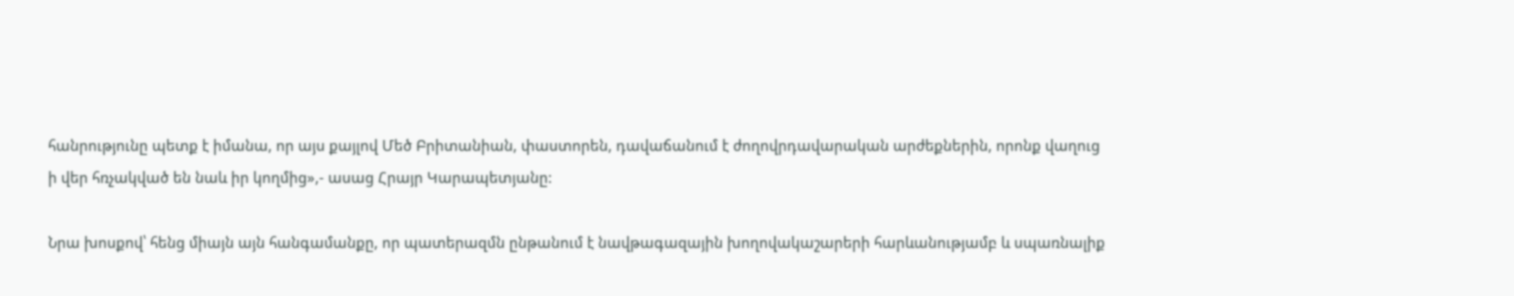հանրությունը պետք է իմանա, որ այս քայլով Մեծ Բրիտանիան, փաստորեն, դավաճանում է ժողովրդավարական արժեքներին, որոնք վաղուց ի վեր հռչակված են նաև իր կողմից»,- ասաց Հրայր Կարապետյանը:

Նրա խոսքով՝ հենց միայն այն հանգամանքը, որ պատերազմն ընթանում է նավթագազային խողովակաշարերի հարևանությամբ և սպառնալիք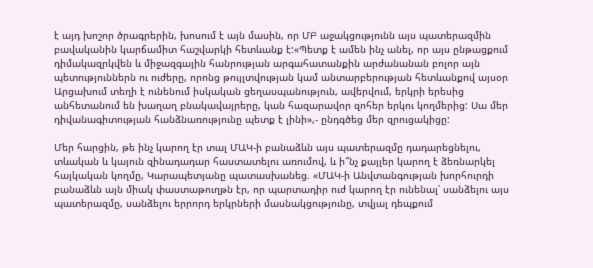է այդ խոշոր ծրագրերին, խոսում է այն մասին, որ ՄԲ աջակցությունն այս պատերազմին բավականին կարճամիտ հաշվարկի հետևանք է:«Պետք է ամեն ինչ անել, որ այս ընթացքում դիմակազրկվեն և միջազգային հանրության արգահատանքին արժանանան բոլոր այն պետություններն ու ուժերը, որոնց թույլտվության կամ անտարբերության հետևանքով այսօր Արցախում տեղի է ունենում իսկական ցեղասպանություն, ավերվում, երկրի երեսից անհետանում են խաղաղ բնակավայրերը, կան հազարավոր զոհեր երկու կողմերից: Սա մեր դիվանագիտության հանձնառությունը պետք է լինի»,- ընդգծեց մեր զրուցակիցը:

Մեր հարցին, թե ինչ կարող էր տալ ՄԱԿ-ի բանաձևն այս պատերազմը դադարեցնելու, տևական և կայուն զինադադար հաստատելու առումով, և ի՞նչ քայլեր կարող է ձեռնարկել հայկական կողմը, Կարապետյանը պատասխանեց. «ՄԱԿ-ի Անվտանգության խորհուրդի բանաձևն այն միակ փաստաթուղթն էր, որ պարտադիր ուժ կարող էր ունենալ՝ սանձելու այս պատերազմը, սանձելու երրորդ երկրների մասնակցությունը, տվյալ դեպքում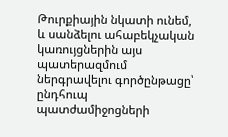Թուրքիային նկատի ունեմ, և սանձելու ահաբեկչական կառույցներին այս պատերազմում ներգրավելու գործընթացը՝ ընդհուպ պատժամիջոցների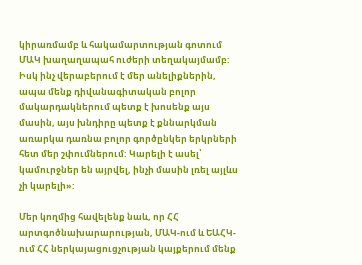կիրառմամբ և հակամարտության գոտում ՄԱԿ խաղաղապահ ուժերի տեղակայմամբ: Իսկ ինչ վերաբերում է մեր անելիքներին, ապա մենք դիվանագիտական բոլոր մակարդակներում պետք է խոսենք այս մասին, այս խնդիրը պետք է քննարկման առարկա դառնա բոլոր գործընկեր երկրների հետ մեր շփումներում: Կարելի է ասել՝ կամուրջներ են այրվել, ինչի մասին լռել այլևս չի կարելի»:

Մեր կողմից հավելենք նաև, որ ՀՀ արտգոծնախարարության, ՄԱԿ-ում և ԵԱՀԿ-ում ՀՀ ներկայացուցչության կայքերում մենք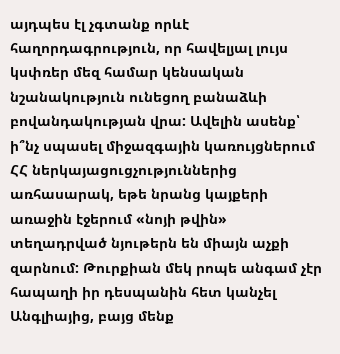այդպես էլ չգտանք որևէ հաղորդագրություն, որ հավելյալ լույս կսփռեր մեզ համար կենսական նշանակություն ունեցող բանաձևի բովանդակության վրա: Ավելին ասենք՝ ի՞նչ սպասել միջազգային կառույցներում ՀՀ ներկայացուցչություններից առհասարակ, եթե նրանց կայքերի առաջին էջերում «նոյի թվին» տեղադրված նյութերն են միայն աչքի զարնում: Թուրքիան մեկ րոպե անգամ չէր հապաղի իր դեսպանին հետ կանչել Անգլիայից, բայց մենք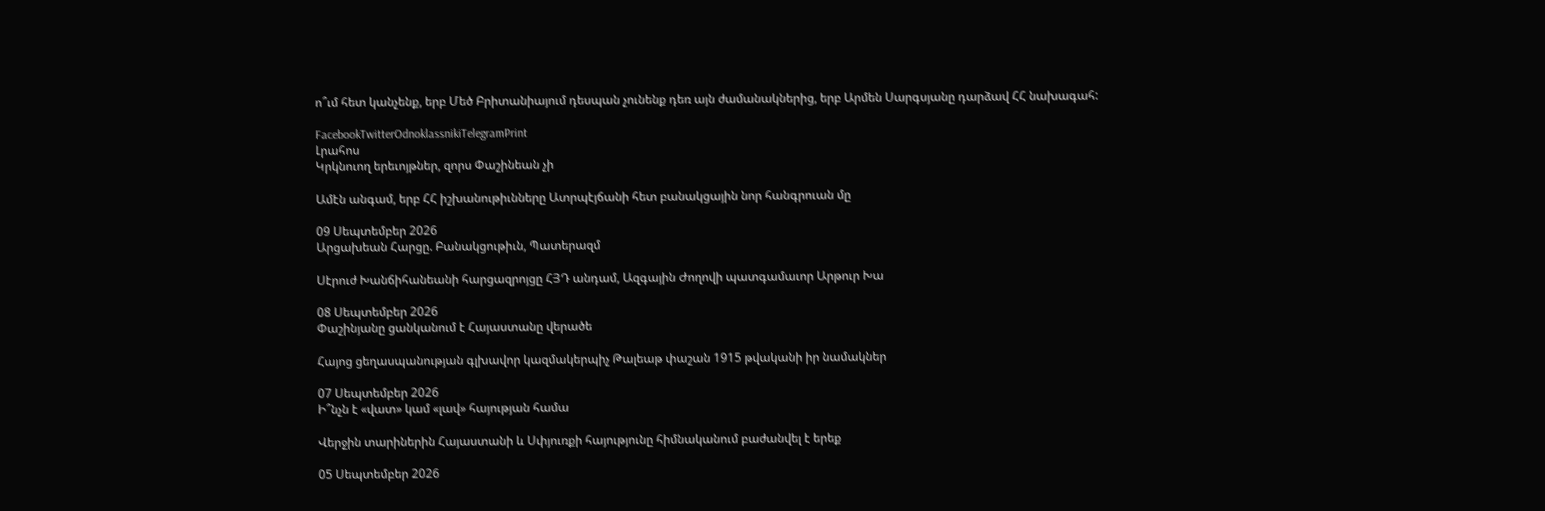ո՞ւմ հետ կանչենք, երբ Մեծ Բրիտանիայում դեսպան չունենք դեռ այն ժամանակներից, երբ Արմեն Սարգսյանը դարձավ ՀՀ նախագահ:

FacebookTwitterOdnoklassnikiTelegramPrint
Լրահոս
Կրկնուող երեւոյթներ, զորս Փաշինեան չի

Ամէն անգամ, երբ ՀՀ իշխանութիւնները Ատրպէյճանի հետ բանակցային նոր հանգրուան մը

09 Սեպտեմբեր 2026
Արցախեան Հարցը. Բանակցութիւն, Պատերազմ

Սէրուժ Խանճիհանեանի հարցազրոյցը ՀՅԴ անդամ, Ազգային Ժողովի պատգամաւոր Արթուր Խա

08 Սեպտեմբեր 2026
Փաշինյանը ցանկանում է Հայաստանը վերածե

Հայոց ցեղասպանության գլխավոր կազմակերպիչ Թալեաթ փաշան 1915 թվականի իր նամակներ

07 Սեպտեմբեր 2026
Ի՞նչն է «վատ» կամ «լավ» հայության համա

Վերջին տարիներին Հայաստանի և Սփյուռքի հայությունը հիմնականում բաժանվել է երեք

05 Սեպտեմբեր 2026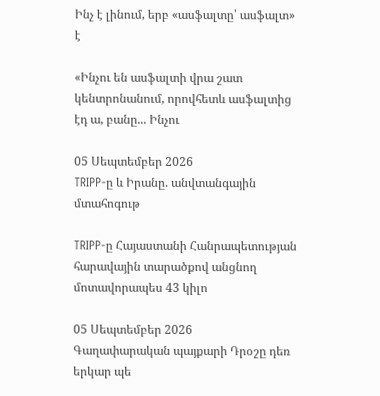Ինչ է լինում, երբ «ասֆալտը՝ ասֆալտ» է

«Ինչու են ասֆալտի վրա շատ կենտրոնանում, որովհետև ասֆալտից էդ ա, բանը... Ինչու

05 Սեպտեմբեր 2026
TRIPP-ը և Իրանը. անվտանգային մտահոգութ

TRIPP-ը Հայաստանի Հանրապետության հարավային տարածքով անցնող մոտավորապես 43 կիլո

05 Սեպտեմբեր 2026
Գաղափարական պայքարի Դրօշը դեռ երկար պե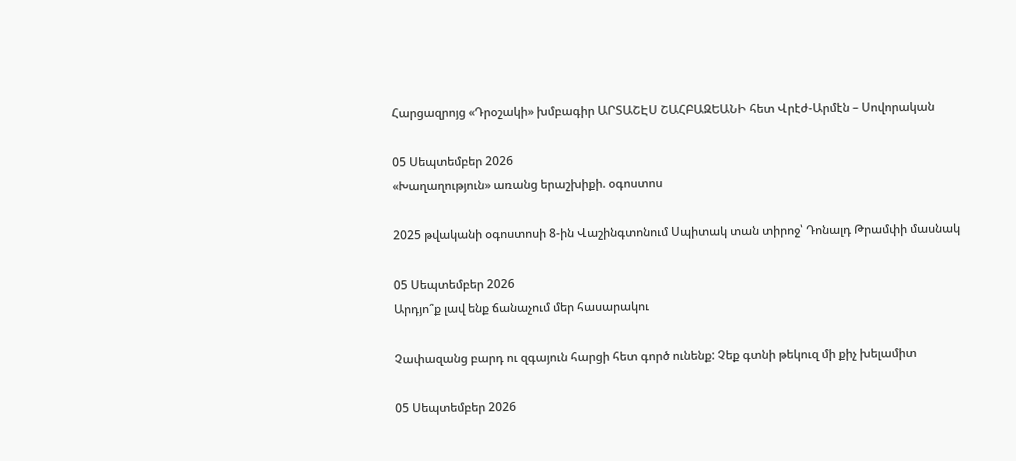Հարցազրոյց «Դրօշակի» խմբագիր ԱՐՏԱՇԷՍ ՇԱՀԲԱԶԵԱՆԻ հետ Վրէժ-Արմէն – Սովորական

05 Սեպտեմբեր 2026
«Խաղաղություն» առանց երաշխիքի. օգոստոս

2025 թվականի օգոստոսի 8-ին Վաշինգտոնում Սպիտակ տան տիրոջ՝ Դոնալդ Թրամփի մասնակ

05 Սեպտեմբեր 2026
Արդյո՞ք լավ ենք ճանաչում մեր հասարակու

Չափազանց բարդ ու զգայուն հարցի հետ գործ ունենք: Չեք գտնի թեկուզ մի քիչ խելամիտ

05 Սեպտեմբեր 2026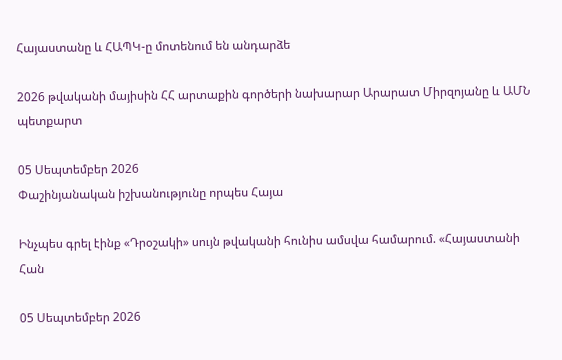Հայաստանը և ՀԱՊԿ-ը մոտենում են անդարձե

2026 թվականի մայիսին ՀՀ արտաքին գործերի նախարար Արարատ Միրզոյանը և ԱՄՆ պետքարտ

05 Սեպտեմբեր 2026
Փաշինյանական իշխանությունը որպես Հայա

Ինչպես գրել էինք «Դրօշակի» սույն թվականի հունիս ամսվա համարում. «Հայաստանի Հան

05 Սեպտեմբեր 2026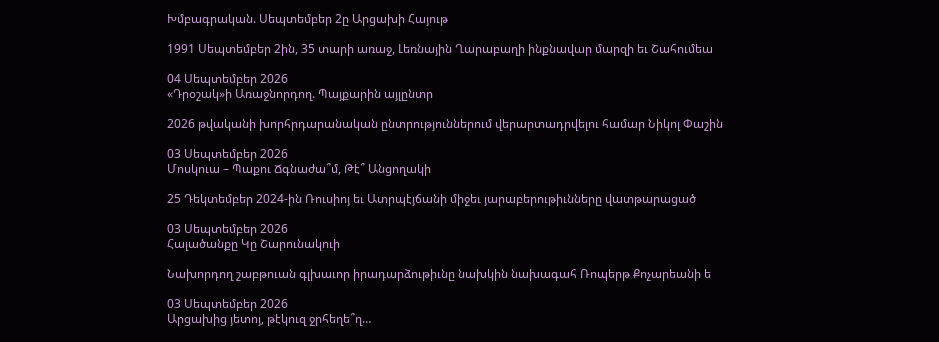Խմբագրական. Սեպտեմբեր 2ը Արցախի Հայութ

1991 Սեպտեմբեր 2ին, 35 տարի առաջ, Լեռնային Ղարաբաղի ինքնավար մարզի եւ Շահումեա

04 Սեպտեմբեր 2026
«Դրօշակ»ի Առաջնորդող. Պայքարին այլընտր

2026 թվականի խորհրդարանական ընտրություններում վերարտադրվելու համար Նիկոլ Փաշին

03 Սեպտեմբեր 2026
Մոսկուա – Պաքու Ճգնաժա՞մ, Թէ՞ Անցողակի

25 Դեկտեմբեր 2024-ին Ռուսիոյ եւ Ատրպէյճանի միջեւ յարաբերութիւնները վատթարացած

03 Սեպտեմբեր 2026
Հալածանքը Կը Շարունակուի

Նախորդող շաբթուան գլխաւոր իրադարձութիւնը նախկին նախագահ Ռոպերթ Քոչարեանի ե

03 Սեպտեմբեր 2026
Արցախից յետոյ, թէկուզ ջրհեղե՞ղ…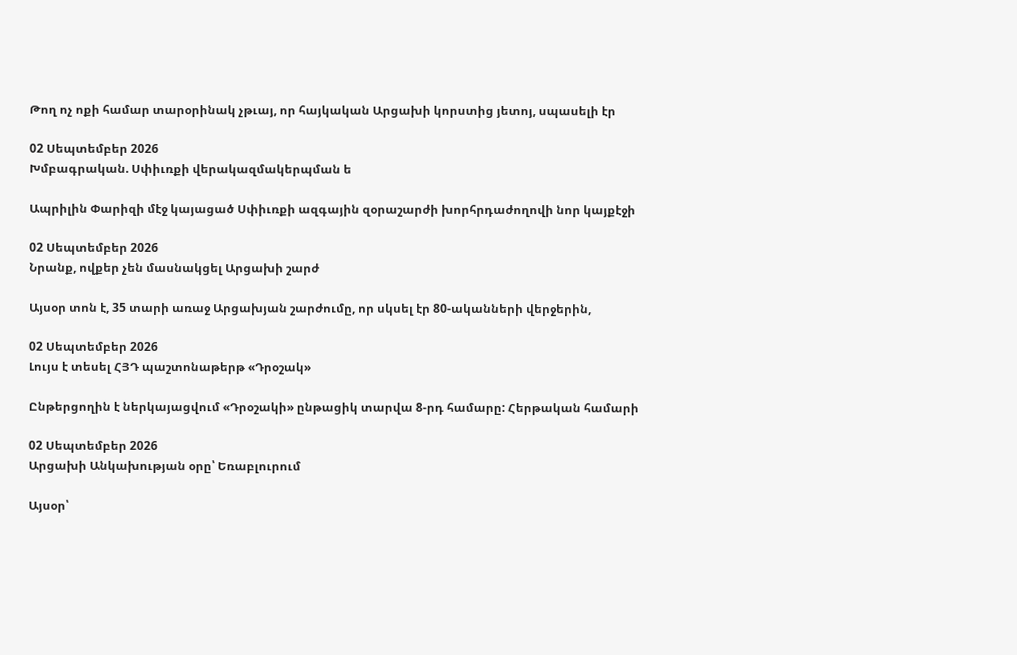Թող ոչ ոքի համար տարօրինակ չթւայ, որ հայկական Արցախի կորստից յետոյ, սպասելի էր

02 Սեպտեմբեր 2026
Խմբագրական. Սփիւռքի վերակազմակերպման ե

Ապրիլին Փարիզի մէջ կայացած Սփիւռքի ազգային զօրաշարժի խորհրդաժողովի նոր կայքէջի

02 Սեպտեմբեր 2026
Նրանք, ովքեր չեն մասնակցել Արցախի շարժ

Այսօր տոն է, 35 տարի առաջ Արցախյան շարժումը, որ սկսել էր 80-ականների վերջերին,

02 Սեպտեմբեր 2026
Լույս է տեսել ՀՅԴ պաշտոնաթերթ «Դրօշակ»

Ընթերցողին է ներկայացվում «Դրօշակի» ընթացիկ տարվա 8-րդ համարը: Հերթական համարի

02 Սեպտեմբեր 2026
Արցախի Անկախության օրը՝ Եռաբլուրում

Այսօր՝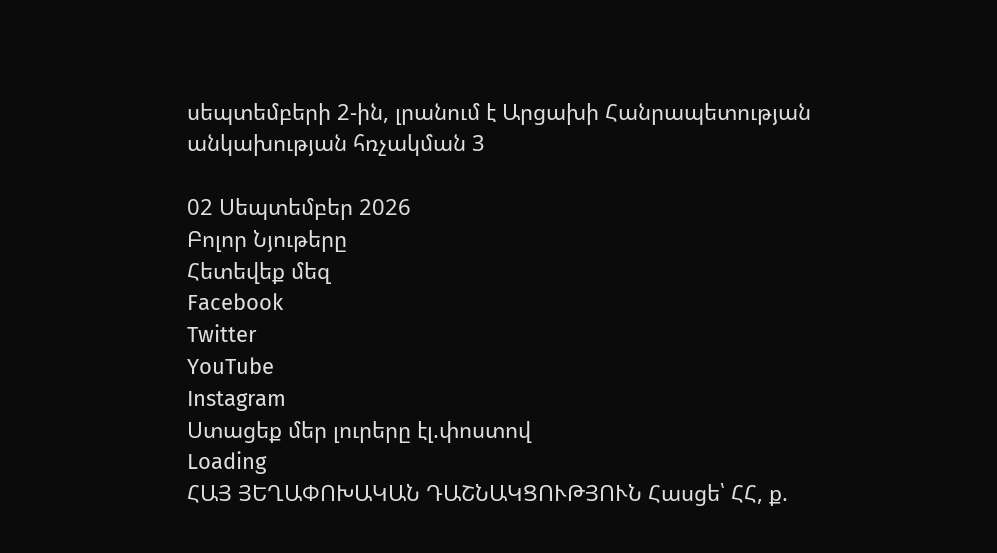սեպտեմբերի 2-ին, լրանում է Արցախի Հանրապետության անկախության հռչակման 3

02 Սեպտեմբեր 2026
Բոլոր Նյութերը
Հետեվեք մեզ
Facebook
Twitter
YouTube
Instagram
Ստացեք մեր լուրերը էլ.փոստով
Loading
ՀԱՅ ՅԵՂԱՓՈԽԱԿԱՆ ԴԱՇՆԱԿՑՈՒԹՅՈՒՆ Հասցե՝ ՀՀ, ք.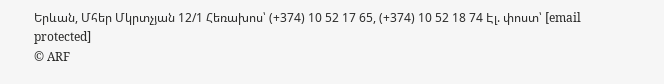Երևան, Մհեր Մկրտչյան 12/1 Հեռախոս՝ (+374) 10 52 17 65, (+374) 10 52 18 74 Էլ. փոստ՝ [email protected]
© ARF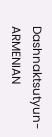Dashnaktsutyun- ARMENIAN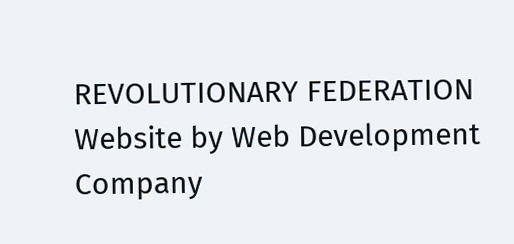REVOLUTIONARY FEDERATION Website by Web Development Company